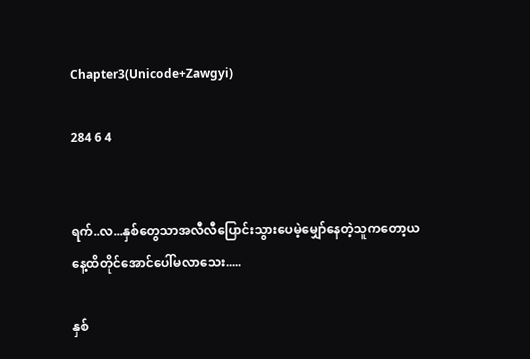Chapter3(Unicode+Zawgyi)

284 6 4


ရက်..လ...နှစ်တွေသာအလီလီပြောင်းသွားပေမဲ့မျှော်နေတဲ့သူကတော့ယနေ့ထိတိုင်အောင်ပေါ်မလာသေး.....

နှစ်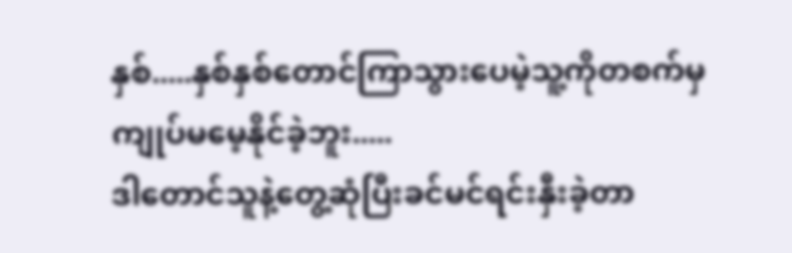နှစ်.....နှစ်နှစ်တောင်ကြာသွားပေမဲ့သူ့ကိုတစက်မှကျုပ်မမေ့နိုင်ခဲ့ဘူး.....
ဒါတောင်သူနဲ့တွေ့ဆုံပြီးခင်မင်ရင်းနှီးခဲ့တာ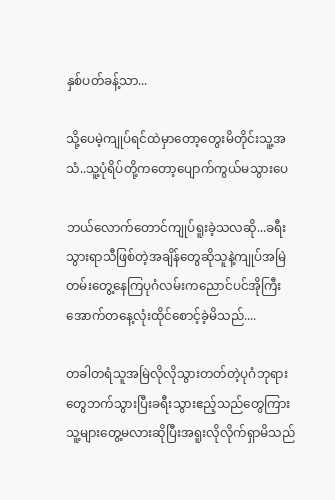နှစ်ပတ်ခန့်သာ...

သို့ပေမဲ့ကျုပ်ရင်ထဲမှာတော့တွေးမိတိုင်းသူ့အသံ..သူ့ပုံရိပ်တို့ကတော့ပျောက်ကွယ်မသွားပေ

ဘယ်လောက်တောင်ကျုပ်ရူးခဲ့သလဆို...ခရီးသွားရာသီဖြစ်တဲ့အချိန်တွေဆိုသူနဲ့ကျုပ်အမြဲတမ်းတွေ့နေကြပုဂံလမ်းကညောင်ပင်အိုကြီးအောက်တနေ့လုံးထိုင်စောင့်ခဲ့မိသည်....

တခါတရံသူအမြဲလိုလိုသွားတတ်တဲ့ပုဂံဘုရားတွေဘက်သွားပြီးခရီးသွားဧည့်သည်တွေကြားသူ့များတွေ့မလားဆိုပြီးအရူးလိုလိုက်ရှာမိသည်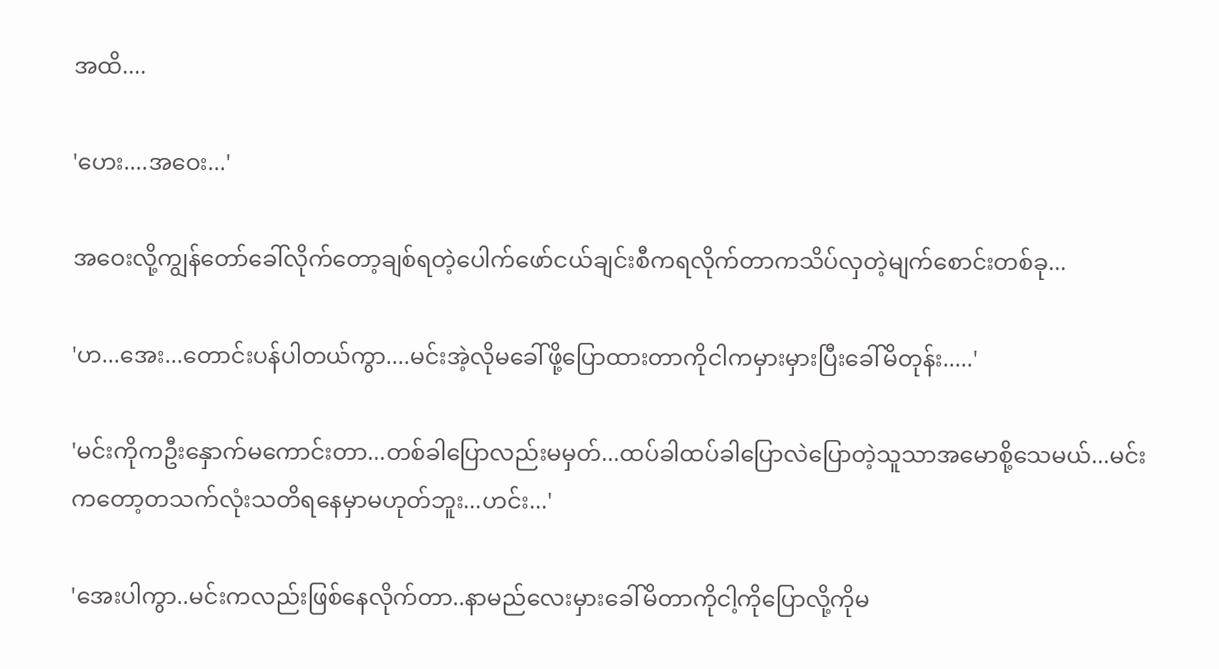အထိ....

'ဟေး....အဝေး...'

အဝေးလို့ကျွန်တော်ခေါ်လိုက်တော့ချစ်ရတဲ့ပေါက်ဖော်ငယ်ချင်းစီကရလိုက်တာကသိပ်လှတဲ့မျက်စောင်းတစ်ခု...

'ဟ...အေး...တောင်းပန်ပါတယ်ကွာ....မင်းအဲ့လိုမခေါ်ဖို့ပြောထားတာကိုငါကမှားမှားပြီးခေါ်မိတုန်း.....'

'မင်းကိုကဦးနှောက်မကောင်းတာ...တစ်ခါပြောလည်းမမှတ်...ထပ်ခါထပ်ခါပြောလဲပြောတဲ့သူသာအမောစို့သေမယ်...မင်းကတော့တသက်လုံးသတိရနေမှာမဟုတ်ဘူး...ဟင်း...'

'အေးပါကွာ..မင်းကလည်းဖြစ်နေလိုက်တာ..နာမည်လေးမှားခေါ်မိတာကိုငါ့ကိုပြောလို့ကိုမ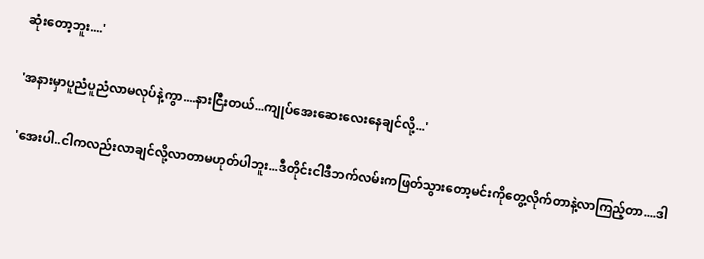ဆုံးတော့ဘူး....'

'အနားမှာပူညံပူညံလာမလုပ်နဲ့ကွာ....နားငြီးတယ်...ကျုပ်အေးဆေးလေးနေချင်လို့...'

'အေးပါ..ငါကလည်းလာချင်လို့လာတာမဟုတ်ပါဘူး...ဒီတိုင်းငါဒီဘက်လမ်းကဖြတ်သွားတော့မင်းကိုတွေ့လိုက်တာနဲ့လာကြည့်တာ....ဒါ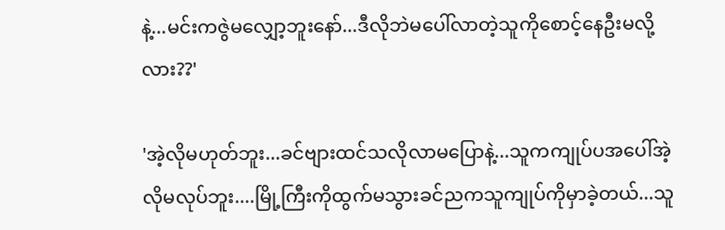နဲ့...မင်းကဇွဲမလျှော့ဘူးနော်...ဒီလိုဘဲမပေါ်လာတဲ့သူကိုစောင့်နေဦးမလို့လား??'

'အဲ့လိုမဟုတ်ဘူး...ခင်ဗျားထင်သလိုလာမပြောနဲ့...သူကကျုပ်ပအပေါ်အဲ့လိုမလုပ်ဘူး....မြို့ကြီးကိုထွက်မသွားခင်ညကသူကျုပ်ကိုမှာခဲ့တယ်...သူ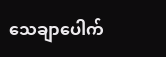သေချာပေါက်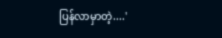ပြန်လာမှာတဲ့....'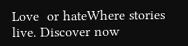Love  or hateWhere stories live. Discover now